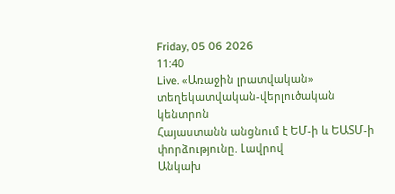Friday, 05 06 2026
11:40
Live. «Առաջին լրատվական» տեղեկատվական-վերլուծական կենտրոն
Հայաստանն անցնում է ԵՄ-ի և ԵԱՏՄ-ի փորձությունը. Լավրով
Անկախ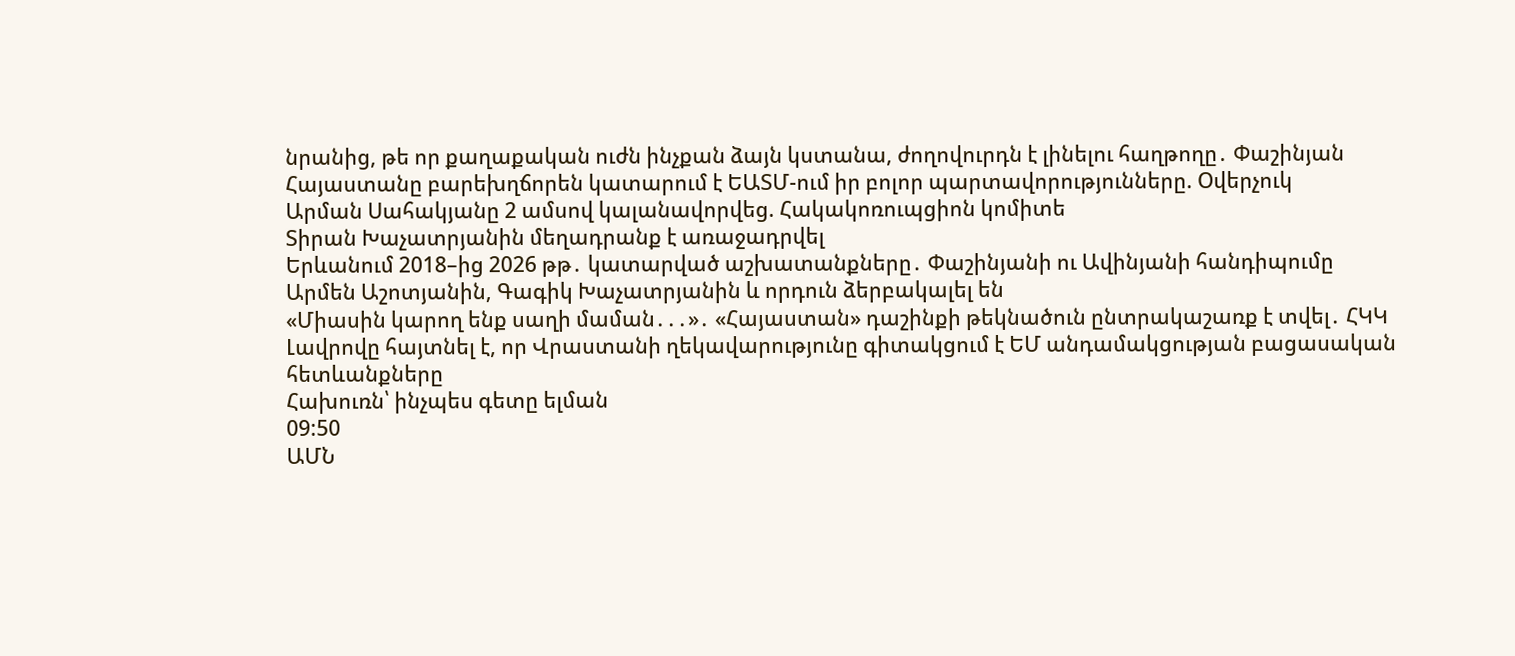նրանից, թե որ քաղաքական ուժն ինչքան ձայն կստանա, ժողովուրդն է լինելու հաղթողը․ Փաշինյան
Հայաստանը բարեխղճորեն կատարում է ԵԱՏՄ-ում իր բոլոր պարտավորությունները. Օվերչուկ
Արման Սահակյանը 2 ամսով կալանավորվեց. Հակակոռուպցիոն կոմիտե
Տիրան Խաչատրյանին մեղադրանք է առաջադրվել
Երևանում 2018–ից 2026 թթ․ կատարված աշխատանքները․ Փաշինյանի ու Ավինյանի հանդիպումը
Արմեն Աշոտյանին, Գագիկ Խաչատրյանին և որդուն ձերբակալել են
«Միասին կարող ենք սաղի մաման․․․»․ «Հայաստան» դաշինքի թեկնածուն ընտրակաշառք է տվել․ ՀԿԿ
Լավրովը հայտնել է, որ Վրաստանի ղեկավարությունը գիտակցում է ԵՄ անդամակցության բացասական հետևանքները
Հախուռն՝ ինչպես գետը ելման
09:50
ԱՄՆ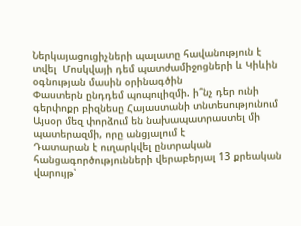Ներկայացուցիչների պալատը հավանություն է տվել  Մոսկվայի դեմ պատժամիջոցների և Կիևին օգնության մասին օրինագծին
Փաստերն ընդդեմ պոպուլիզմի. ի՞նչ դեր ունի գերփոքր բիզնեսը Հայաստանի տնտեսությունում
Այսօր մեզ փորձում են նախապատրաստել մի պատերազմի, որը անցյալում է
Դատարան է ուղարկվել ընտրական հանցագործությունների վերաբերյալ 13 քրեական վարույթ՝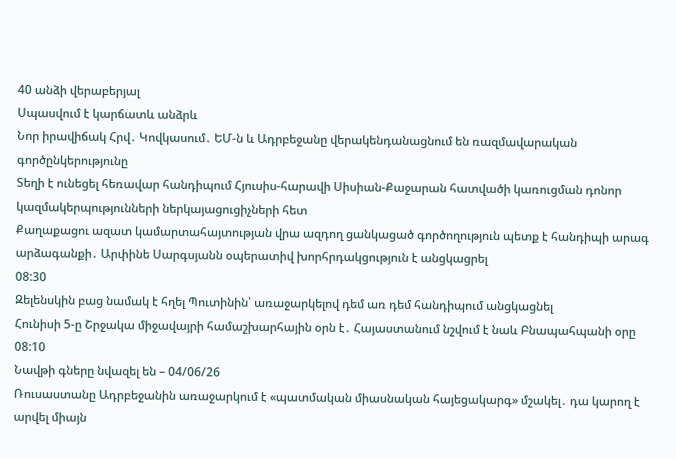40 անձի վերաբերյալ
Սպասվում է կարճատև անձրև
Նոր իրավիճակ Հրվ․ Կովկասում․ ԵՄ-ն և Ադրբեջանը վերակենդանացնում են ռազմավարական գործընկերությունը
Տեղի է ունեցել հեռավար հանդիպում Հյուսիս-հարավի Սիսիան-Քաջարան հատվածի կառուցման դոնոր կազմակերպությունների ներկայացուցիչների հետ
Քաղաքացու ազատ կամարտահայտության վրա ազդող ցանկացած գործողություն պետք է հանդիպի արագ արձագանքի․ Արփինե Սարգսյանն օպերատիվ խորհրդակցություն է անցկացրել
08:30
Զելենսկին բաց նամակ է հղել Պուտինին՝ առաջարկելով դեմ առ դեմ հանդիպում անցկացնել
Հունիսի 5-ը Շրջակա միջավայրի համաշխարհային օրն է․ Հայաստանում նշվում է նաև Բնապահպանի օրը
08:10
Նավթի գները նվազել են – 04/06/26
Ռուսաստանը Ադրբեջանին առաջարկում է «պատմական միասնական հայեցակարգ» մշակել․ դա կարող է արվել միայն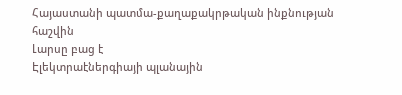Հայաստանի պատմա-քաղաքակրթական ինքնության հաշվին
Լարսը բաց է
Էլեկտրաէներգիայի պլանային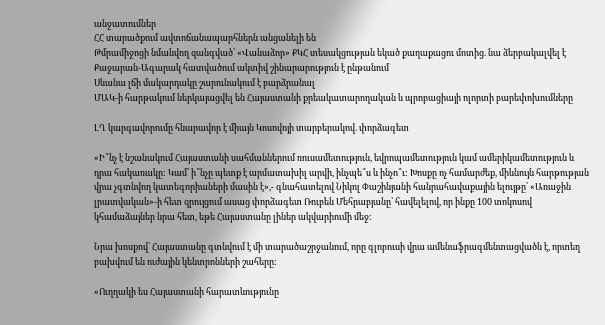անջատումներ
ՀՀ տարածքում ավտոճանապարհներն անցանելի են
Թմրամիջոցի նմանվող զանգված՝ «Վանաձոր» ՔԿՀ տեսակցության եկած քաղաքացու մոտից. նա ձերբակալվել է
Քաջարան-Ագարակ հատվածում ակտիվ շինարարություն է ընթանում
Սևանա լճի մակարդակը շարունակում է բարձրանալ
ՄԱԿ-ի հարթակում ներկայացվել են Հայաստանի քրեակատարողական և պրոբացիայի ոլորտի բարեփոխումները

ԼՂ կարգավորումը հնարավոր է միայն Կոսովոյի տարբերակով. փորձագետ

«Ի՞նչ է նշանակում Հայաստանի սահմաններում ռուսամետություն, եվրոպամետություն կամ ամերիկամետություն և դրա հակառակը: Կամ՝ ի՞նչը պետք է արմատախիլ արվի, ինչպե՞ս և ինչո՞ւ: Խոսքը ոչ համարժեք, միևնույն հարթության վրա չգտնվող կատեգորիաների մասին է»,- գնահատելով Նիկոլ Փաշինյանի հանրահավաքային ելույթը՝ «Առաջին լրատվական»-ի հետ զրույցում ասաց փորձագետ Ռուբեն Մեհրաբյանը՝ հավելելով, որ ինքը 100 տոկոսով կհամաձայներ նրա հետ, եթե Հայաստանը լիներ ակվարիումի մեջ:

Նրա խոսքով՝ Հայաստանը գտնվում է մի տարածաշրջանում, որը գլոբուսի վրա ամենաֆրագմենտացվածն է, որտեղ բախվում են ուժային կենտրոնների շահերը:

«Ուղղակի ես Հայաստանի հարատևությունը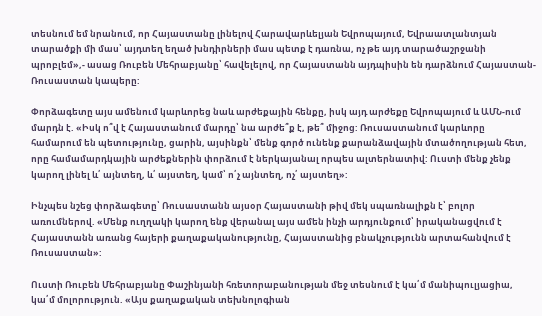տեսնում եմ նրանում, որ Հայաստանը լինելով Հարավարևելյան Եվրոպայում, Եվրաատլանտյան տարածքի մի մաս՝ այդտեղ եղած խնդիրների մաս պետք է դառնա, ոչ թե այդ տարածաշրջանի պրոբլեմ»,- ասաց Ռուբեն Մեհրաբյանը՝ հավելելով, որ Հայաստանն այդպիսին են դարձնում Հայաստան-Ռուսաստան կապերը:

Փորձագետը այս ամենում կարևորեց նաև արժեքային հենքը, իսկ այդ արժեքը Եվրոպայում և ԱՄՆ-ում մարդն է. «Իսկ ո՞վ է Հայաստանում մարդը՝ նա արժե՞ք է, թե՞ միջոց: Ռուսաստանում կարևորը համարում են պետությունը, ցարին, այսինքն՝ մենք գործ ունենք քարանձավային մտածողության հետ, որը համամարդկային արժեքներին փորձում է ներկայանալ որպես ալտերնատիվ: Ուստի մենք չենք կարող լինել և՛ այնտեղ, և՛ այստեղ, կամ՝ ո՛չ այնտեղ, ոչ՛ այստեղ»:

Ինչպես նշեց փորձագետը՝ Ռուսաստանն այսօր Հայաստանի թիվ մեկ սպառնալիքն է՝ բոլոր առումներով. «Մենք ուղղակի կարող ենք վերանալ այս ամեն ինչի արդյունքում՝ իրականացվում է Հայաստանն առանց հայերի քաղաքականությունը, Հայաստանից բնակչությունն արտահանվում է Ռուսաստան»:

Ուստի Ռուբեն Մեհրաբյանը Փաշինյանի հռետորաբանության մեջ տեսնում է կա՛մ մանիպուլյացիա, կա՛մ մոլորություն. «Այս քաղաքական տեխնոլոգիան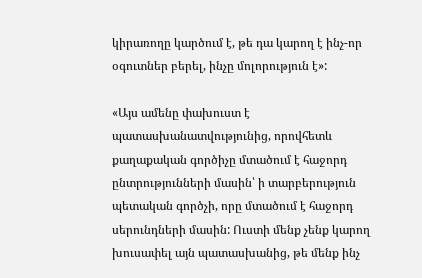կիրառողը կարծում է, թե դա կարող է ինչ-որ օգուտներ բերել, ինչը մոլորություն է»:

«Այս ամենը փախուստ է պատասխանատվությունից, որովհետև քաղաքական գործիչը մտածում է հաջորդ ընտրությունների մասին՝ ի տարբերություն պետական գործչի, որը մտածում է հաջորդ սերունդների մասին: Ուստի մենք չենք կարող խուսափել այն պատասխանից, թե մենք ինչ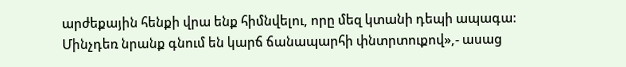արժեքային հենքի վրա ենք հիմնվելու, որը մեզ կտանի դեպի ապագա: Մինչդեռ նրանք գնում են կարճ ճանապարհի փնտրտուքով»,- ասաց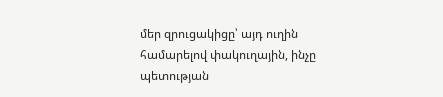մեր զրուցակիցը՝ այդ ուղին համարելով փակուղային, ինչը պետության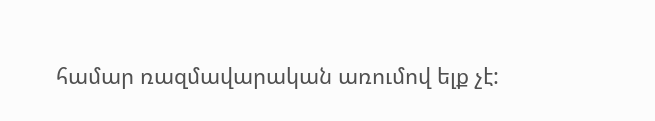համար ռազմավարական առումով ելք չէ: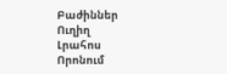Բաժիններ
Ուղիղ
Լրահոս
Որոնում